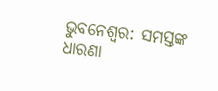ଭୁବନେଶ୍ବର: ସମସ୍ତଙ୍କ ଧାରଣା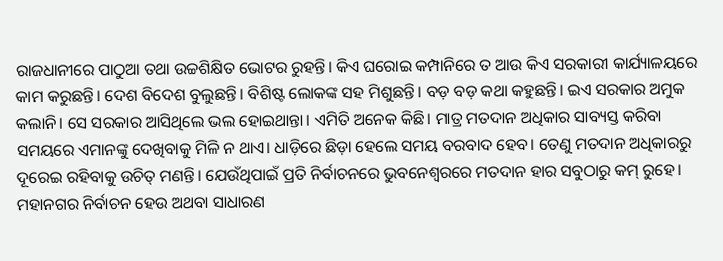ରାଜଧାନୀରେ ପାଠୁଆ ତଥା ଉଚ୍ଚଶିକ୍ଷିତ ଭୋଟର ରୁହନ୍ତି। କିଏ ଘରୋଇ କମ୍ପାନିରେ ତ ଆଉ କିଏ ସରକାରୀ କାର୍ଯ୍ୟାଳୟରେ କାମ କରୁଛନ୍ତି। ଦେଶ ବିଦେଶ ବୁଲୁଛନ୍ତି। ବିଶିଷ୍ଟ ଲୋକଙ୍କ ସହ ମିଶୁଛନ୍ତି। ବଡ଼ ବଡ଼ କଥା କହୁଛନ୍ତି। ଇଏ ସରକାର ଅମୁକ କଲାନି। ସେ ସରକାର ଆସିଥିଲେ ଭଲ ହୋଇଥାନ୍ତା। ଏମିତି ଅନେକ କିଛି। ମାତ୍ର ମତଦାନ ଅଧିକାର ସାବ୍ୟସ୍ତ କରିବା ସମୟରେ ଏମାନଙ୍କୁ ଦେଖିବାକୁ ମିଳି ନ ଥାଏ। ଧାଡ଼ିରେ ଛିଡ଼ା ହେଲେ ସମୟ ବରବାଦ ହେବ। ତେଣୁ ମତଦାନ ଅଧିକାରରୁ ଦୂରେଇ ରହିବାକୁ ଉଚିତ୍ ମଣନ୍ତି। ଯେଉଁଥିପାଇଁ ପ୍ରତି ନିର୍ବାଚନରେ ଭୁବନେଶ୍ବରରେ ମତଦାନ ହାର ସବୁଠାରୁ କମ୍ ରୁହେ। ମହାନଗର ନିର୍ବାଚନ ହେଉ ଅଥବା ସାଧାରଣ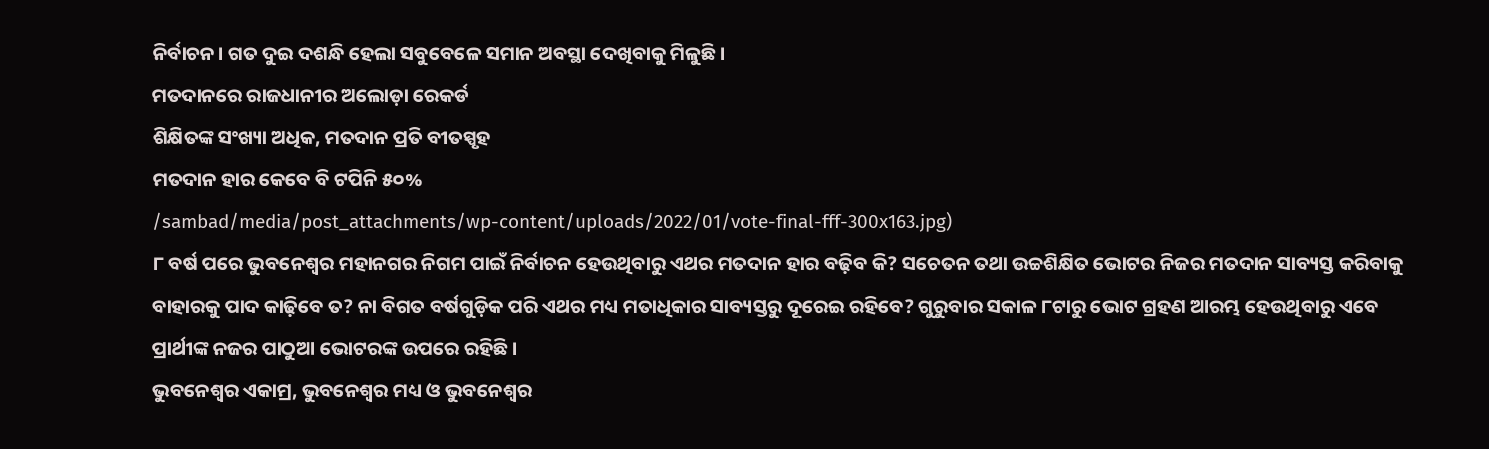ନିର୍ବାଚନ। ଗତ ଦୁଇ ଦଶନ୍ଧି ହେଲା ସବୁବେଳେ ସମାନ ଅବସ୍ଥା ଦେଖିବାକୁ ମିଳୁଛି।
ମତଦାନରେ ରାଜଧାନୀର ଅଲୋଡ଼ା ରେକର୍ଡ
ଶିକ୍ଷିତଙ୍କ ସଂଖ୍ୟା ଅଧିକ, ମତଦାନ ପ୍ରତି ବୀତସ୍ପୃହ
ମତଦାନ ହାର କେବେ ବି ଟପିନି ୫୦%
/sambad/media/post_attachments/wp-content/uploads/2022/01/vote-final-fff-300x163.jpg)
୮ ବର୍ଷ ପରେ ଭୁବନେଶ୍ବର ମହାନଗର ନିଗମ ପାଇଁ ନିର୍ବାଚନ ହେଉଥିବାରୁ ଏଥର ମତଦାନ ହାର ବଢ଼ିବ କି? ସଚେତନ ତଥା ଉଚ୍ଚଶିକ୍ଷିତ ଭୋଟର ନିଜର ମତଦାନ ସାବ୍ୟସ୍ତ କରିବାକୁ ବାହାରକୁ ପାଦ କାଢ଼ିବେ ତ? ନା ବିଗତ ବର୍ଷଗୁଡ଼ିକ ପରି ଏଥର ମଧ୍ୟ ମତାଧିକାର ସାବ୍ୟସ୍ତରୁ ଦୂରେଇ ରହିବେ? ଗୁରୁବାର ସକାଳ ୮ଟାରୁ ଭୋଟ ଗ୍ରହଣ ଆରମ୍ଭ ହେଉଥିବାରୁ ଏବେ ପ୍ରାର୍ଥୀଙ୍କ ନଜର ପାଠୁଆ ଭୋଟରଙ୍କ ଉପରେ ରହିଛି।
ଭୁବନେଶ୍ବର ଏକାମ୍ର, ଭୁବନେଶ୍ବର ମଧ୍ୟ ଓ ଭୁବନେଶ୍ବର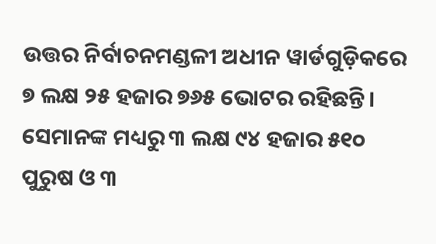ଉତ୍ତର ନିର୍ବାଚନମଣ୍ଡଳୀ ଅଧୀନ ୱାର୍ଡଗୁଡ଼ିକରେ ୭ ଲକ୍ଷ ୨୫ ହଜାର ୭୬୫ ଭୋଟର ରହିଛନ୍ତି। ସେମାନଙ୍କ ମଧ୍ୟରୁ ୩ ଲକ୍ଷ ୯୪ ହଜାର ୫୧୦ ପୁରୁଷ ଓ ୩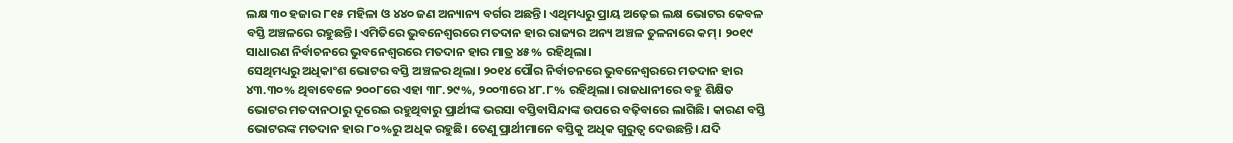ଲକ୍ଷ ୩୦ ହଜାର ୮୧୫ ମହିଳା ଓ ୪୪୦ ଜଣ ଅନ୍ୟାନ୍ୟ ବର୍ଗର ଅଛନ୍ତି। ଏଥିମଧ୍ୟରୁ ପ୍ରାୟ ଅଢ଼େଇ ଲକ୍ଷ ଭୋଟର କେବଳ ବସ୍ତି ଅଞ୍ଚଳରେ ରହୁଛନ୍ତି। ଏମିତିରେ ଭୁବନେଶ୍ବରରେ ମତଦାନ ହାର ରାଜ୍ୟର ଅନ୍ୟ ଅଞ୍ଚଳ ତୁଳନାରେ କମ୍। ୨୦୧୯ ସାଧାରଣ ନିର୍ବାଚନରେ ଭୁବନେଶ୍ବରରେ ମତଦାନ ହାର ମାତ୍ର ୪୫% ରହିଥିଲା।
ସେଥିମଧ୍ୟରୁ ଅଧିକାଂଶ ଭୋଟର ବସ୍ତି ଅଞ୍ଚଳର ଥିଲା। ୨୦୧୪ ପୌର ନିର୍ବାଚନରେ ଭୁବନେଶ୍ବରରେ ମତଦାନ ହାର ୪୩.୩୦% ଥିବାବେଳେ ୨୦୦୮ରେ ଏହା ୩୮.୨୯%, ୨୦୦୩ରେ ୪୮.୮% ରହିଥିଲା। ରାଜଧାନୀରେ ବହୁ ଶିକ୍ଷିତ ଭୋଟର ମତଦାନଠାରୁ ଦୂରେଇ ରହୁଥିବାରୁ ପ୍ରାର୍ଥୀଙ୍କ ଭରସା ବସ୍ତିବାସିନ୍ଦାଙ୍କ ଉପରେ ବଢ଼ିବାରେ ଲାଗିଛି। କାରଣ ବସ୍ତି ଭୋଟରଙ୍କ ମତଦାନ ହାର ୮୦%ରୁ ଅଧିକ ରହୁଛି। ତେଣୁ ପ୍ରାର୍ଥୀମାନେ ବସ୍ତିକୁ ଅଧିକ ଗୁରୁତ୍ବ ଦେଉଛନ୍ତି। ଯଦି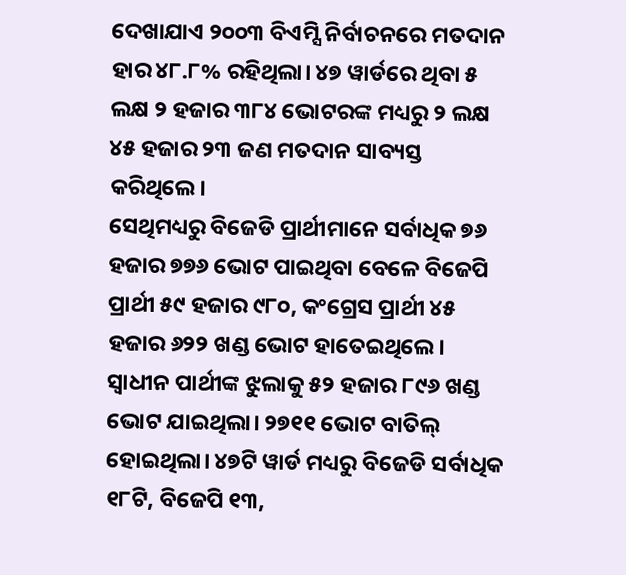ଦେଖାଯାଏ ୨୦୦୩ ବିଏମ୍ସି ନିର୍ବାଚନରେ ମତଦାନ ହାର ୪୮.୮% ରହିଥିଲା। ୪୭ ୱାର୍ଡରେ ଥିବା ୫ ଲକ୍ଷ ୨ ହଜାର ୩୮୪ ଭୋଟରଙ୍କ ମଧ୍ୟରୁ ୨ ଲକ୍ଷ ୪୫ ହଜାର ୨୩ ଜଣ ମତଦାନ ସାବ୍ୟସ୍ତ କରିଥିଲେ।
ସେଥିମଧ୍ୟରୁ ବିଜେଡି ପ୍ରାର୍ଥୀମାନେ ସର୍ବାଧିକ ୭୬ ହଜାର ୭୭୬ ଭୋଟ ପାଇଥିବା ବେଳେ ବିଜେପି ପ୍ରାର୍ଥୀ ୫୯ ହଜାର ୯୮୦, କଂଗ୍ରେସ ପ୍ରାର୍ଥୀ ୪୫ ହଜାର ୬୨୨ ଖଣ୍ଡ ଭୋଟ ହାତେଇଥିଲେ। ସ୍ବାଧୀନ ପାର୍ଥୀଙ୍କ ଝୁଲାକୁ ୫୨ ହଜାର ୮୯୬ ଖଣ୍ଡ ଭୋଟ ଯାଇଥିଲା। ୨୭୧୧ ଭୋଟ ବାତିଲ୍ ହୋଇଥିଲା। ୪୭ଟି ୱାର୍ଡ ମଧ୍ୟରୁ ବିଜେଡି ସର୍ବାଧିକ ୧୮ଟି, ବିଜେପି ୧୩,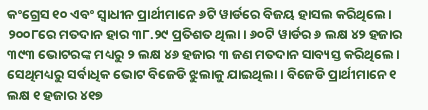କଂଗ୍ରେସ ୧୦ ଏବଂ ସ୍ବାଧୀନ ପ୍ରାର୍ଥୀମାନେ ୬ଟି ୱାର୍ଡରେ ବିଜୟ ହାସଲ କରିଥିଲେ।
୨୦୦୮ରେ ମତଦାନ ହାର ୩୮.୨୯ ପ୍ରତିଶତ ଥିଲା। ୬୦ଟି ୱାର୍ଡର ୬ ଲକ୍ଷ ୪୨ ହଜାର ୩୯୩ ଭୋଟରଙ୍କ ମଧ୍ୟରୁ ୨ ଲକ୍ଷ ୪୬ ହଜାର ୩ ଜଣ ମତଦାନ ସାବ୍ୟସ୍ତ କରିଥିଲେ। ସେଥିମଧ୍ୟରୁ ସର୍ବାଧିକ ଭୋଟ ବିଜେଡି ଝୁଲାକୁ ଯାଇଥିଲା। ବିଜେଡି ପ୍ରାର୍ଥୀମାନେ ୧ ଲକ୍ଷ ୧ ହଜାର ୪୧୭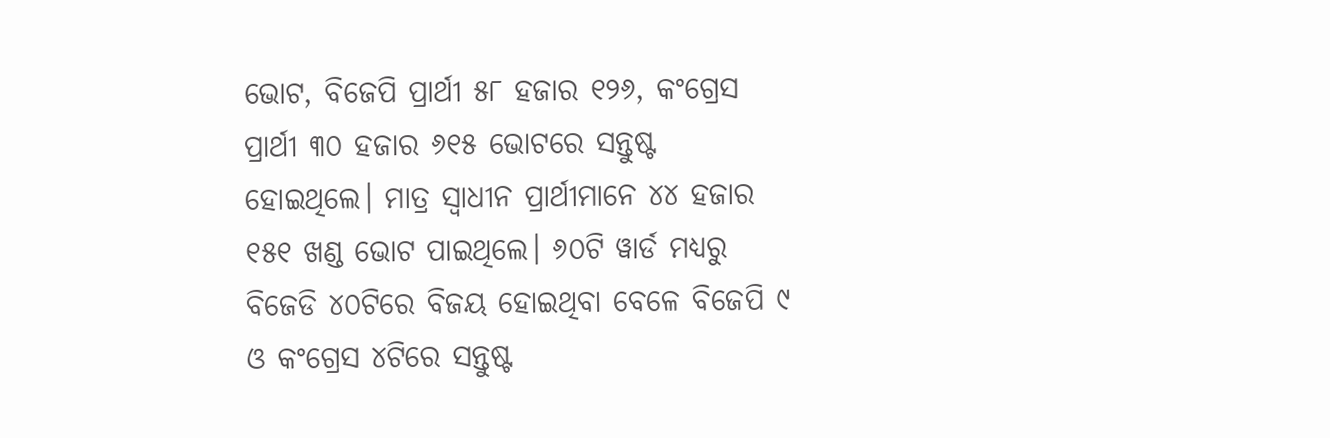ଭୋଟ, ବିଜେପି ପ୍ରାର୍ଥୀ ୫୮ ହଜାର ୧୨୬, କଂଗ୍ରେସ ପ୍ରାର୍ଥୀ ୩୦ ହଜାର ୬୧୫ ଭୋଟରେ ସନ୍ତୁଷ୍ଟ ହୋଇଥିଲେ। ମାତ୍ର ସ୍ବାଧୀନ ପ୍ରାର୍ଥୀମାନେ ୪୪ ହଜାର ୧୫୧ ଖଣ୍ଡ ଭୋଟ ପାଇଥିଲେ। ୬୦ଟି ୱାର୍ଡ ମଧ୍ୟରୁ ବିଜେଡି ୪୦ଟିରେ ବିଜୟ ହୋଇଥିବା ବେଳେ ବିଜେପି ୯ ଓ କଂଗ୍ରେସ ୪ଟିରେ ସନ୍ତୁଷ୍ଟ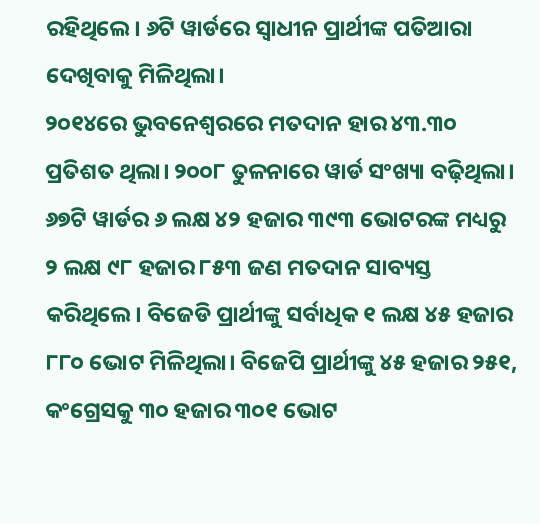ରହିଥିଲେ। ୬ଟି ୱାର୍ଡରେ ସ୍ବାଧୀନ ପ୍ରାର୍ଥୀଙ୍କ ପତିଆରା ଦେଖିବାକୁ ମିଳିଥିଲା।
୨୦୧୪ରେ ଭୁବନେଶ୍ବରରେ ମତଦାନ ହାର ୪୩.୩୦ ପ୍ରତିଶତ ଥିଲା। ୨୦୦୮ ତୁଳନାରେ ୱାର୍ଡ ସଂଖ୍ୟା ବଢ଼ିଥିଲା। ୬୭ଟି ୱାର୍ଡର ୬ ଲକ୍ଷ ୪୨ ହଜାର ୩୯୩ ଭୋଟରଙ୍କ ମଧ୍ୟରୁ ୨ ଲକ୍ଷ ୯୮ ହଜାର ୮୫୩ ଜଣ ମତଦାନ ସାବ୍ୟସ୍ତ କରିଥିଲେ। ବିଜେଡି ପ୍ରାର୍ଥୀଙ୍କୁ ସର୍ବାଧିକ ୧ ଲକ୍ଷ ୪୫ ହଜାର ୮୮୦ ଭୋଟ ମିଳିଥିଲା। ବିଜେପି ପ୍ରାର୍ଥୀଙ୍କୁ ୪୫ ହଜାର ୨୫୧, କଂଗ୍ରେସକୁ ୩୦ ହଜାର ୩୦୧ ଭୋଟ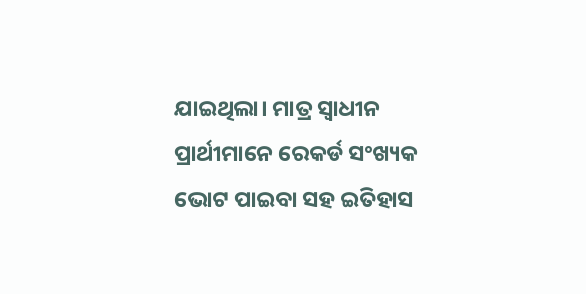ଯାଇଥିଲା। ମାତ୍ର ସ୍ବାଧୀନ ପ୍ରାର୍ଥୀମାନେ ରେକର୍ଡ ସଂଖ୍ୟକ ଭୋଟ ପାଇବା ସହ ଇତିହାସ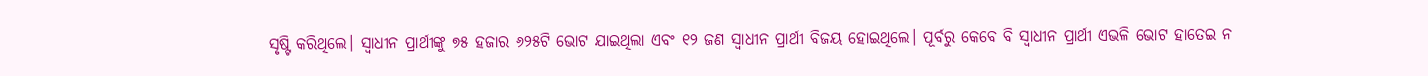ସୃଷ୍ଟି କରିଥିଲେ। ସ୍ବାଧୀନ ପ୍ରାର୍ଥୀଙ୍କୁ ୭୫ ହଜାର ୬୨୫ଟି ଭୋଟ ଯାଇଥିଲା ଏବଂ ୧୨ ଜଣ ସ୍ବାଧୀନ ପ୍ରାର୍ଥୀ ବିଜୟ ହୋଇଥିଲେ। ପୂର୍ବରୁ କେବେ ବି ସ୍ବାଧୀନ ପ୍ରାର୍ଥୀ ଏଭଳି ଭୋଟ ହାତେଇ ନ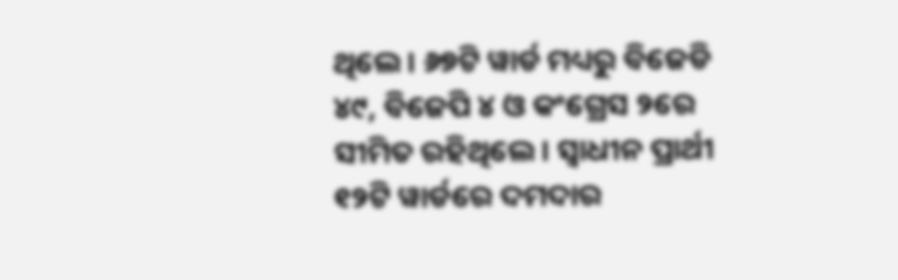ଥିଲେ। ୬୭ଟି ୱାର୍ଡ ମଧ୍ୟରୁ ବିଜେଡି ୪୯, ବିଜେପି ୪ ଓ କଂଗ୍ରେସ ୨ରେ ସୀମିତ ରହିଥିଲେ। ସ୍ବାଧୀନ ପ୍ରାର୍ଥୀ ୧୨ଟି ୱାର୍ଡରେ ଦମଦାର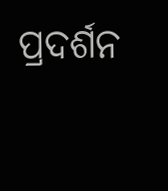ପ୍ରଦର୍ଶନ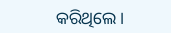କରିଥିଲେ।